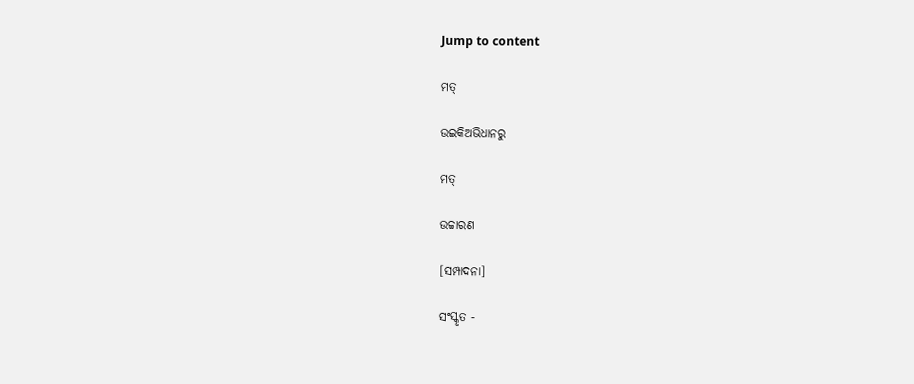Jump to content

ମତ୍

ଉଇକିଅଭିଧାନ‌ରୁ

ମତ୍

ଉଚ୍ଚାରଣ

[ସମ୍ପାଦନା]

ସଂସ୍କୃତ -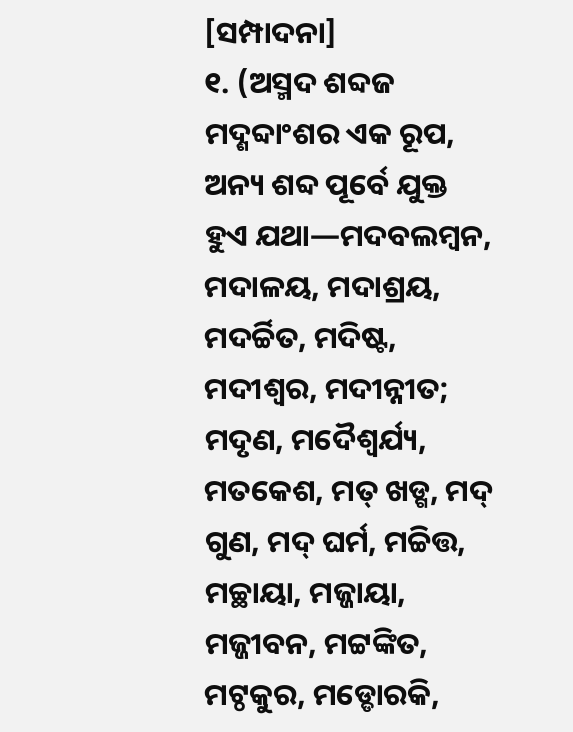[ସମ୍ପାଦନା]
୧. (ଅସ୍ମଦ ଶବ୍ଦଜ ମଦ୍ଶବ୍ଦାଂଶର ଏକ ରୂପ, ଅନ୍ୟ ଶବ୍ଦ ପୂର୍ବେ ଯୁକ୍ତ ହୁଏ ଯଥା—ମଦବଲମ୍ୱନ, ମଦାଳୟ, ମଦାଶ୍ରୟ, ମଦର୍ଚ୍ଚିତ, ମଦିଷ୍ଟ, ମଦୀଶ୍ୱର, ମଦୀନ୍ନୀତ; ମଦୃଣ, ମଦୈଶ୍ୱର୍ଯ୍ୟ, ମତକେଶ, ମତ୍ ଖଡ୍ଗ, ମଦ୍ ଗୁଣ, ମଦ୍ ଘର୍ମ, ମଚ୍ଚିତ୍ତ, ମଚ୍ଛାୟା, ମଜ୍ଜାୟା, ମଜ୍ଜୀବନ, ମଟ୍ଟଙ୍କିତ, ମଟ୍ଠକୁର, ମଡ୍ଡୋରକି,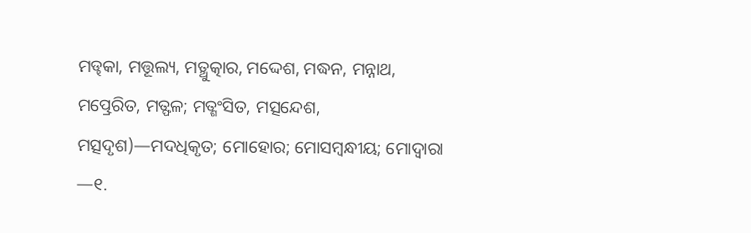ମଡ୍ଢକା, ମତ୍ତୂଲ୍ୟ, ମତ୍ଥୁତ୍କାର, ମଦ୍ଦେଶ, ମଦ୍ଧନ, ମନ୍ନାଥ, ମତ୍ପ୍ରେରିତ, ମତ୍ଫଳ; ମତ୍ଶଂସିତ, ମତ୍ସନ୍ଦେଶ, ମତ୍ସଦୃଶ)—ମଦଧିକୃତ; ମୋହୋର; ମୋସମ୍ୱନ୍ଧୀୟ; ମୋଦ୍ୱାରା —୧.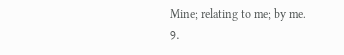Mine; relating to me; by me.
୨.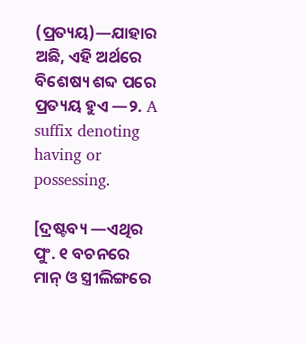(ପ୍ରତ୍ୟୟ)—ଯାହାର ଅଛି, ଏହି ଅର୍ଥରେ ବିଶେଷ୍ୟ ଶବ୍ଦ ପରେ ପ୍ରତ୍ୟୟ ହୁଏ —୨. A suffix denoting having or possessing.

[ଦ୍ରଷ୍ଟବ୍ୟ —ଏଥିର ପୁଂ. ୧ ବଚନରେ ମାନ୍ ଓ ସ୍ତ୍ରୀଲିଙ୍ଗରେ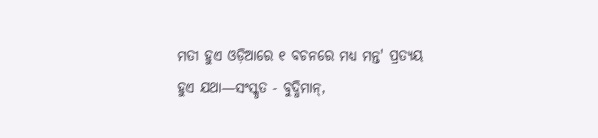ମତୀ ହୁଏ ଓଡ଼ିଆରେ ୧ ବଚନରେ ମଧ୍ୟ ମନ୍ତ' ପ୍ରତ୍ୟୟ ହୁଏ ଯଥା—ସଂସ୍କୃତ - ବୁଦ୍ଧିମାନ୍,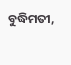ବୁଦ୍ଧିମତୀ,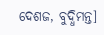ଦେଶଜ, ବୁଦ୍ଧିମନ୍ତ]